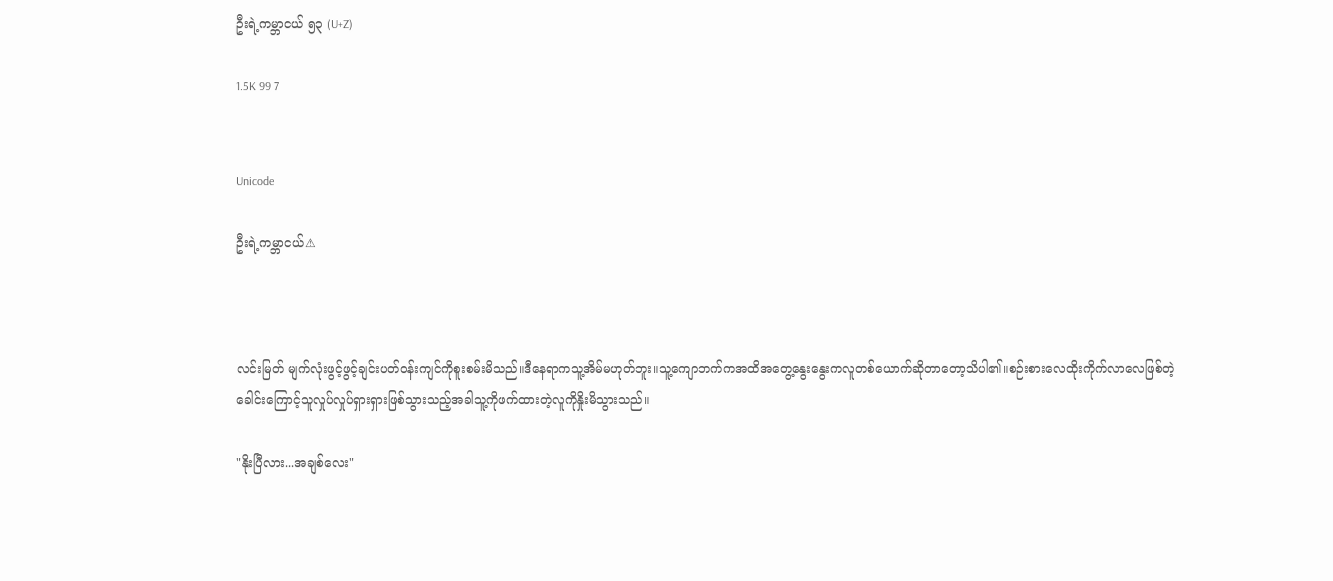ဦးရဲ့ကမ္ဘာငယ် ၅၃ (U+Z)

1.5K 99 7


Unicode

ဦးရဲ့ကမ္ဘာငယ်⚠



လင်းမြတ် မျက်လုံးဖွင့်ဖွင့်ချင်းပတ်ဝန်းကျင်ကိုစူးစမ်းမိသည်။ဒီနေရာကသူ့အိမ်မဟုတ်ဘူး။သူ့ကျောဘက်ကအထိအတွေ့နွေးနွေးကလူတစ်ယောက်ဆိုတာတော့သိပါ၏။စဉ်းစားလေထိုးကိုက်လာလေဖြစ်တဲ့ခေါင်းကြောင့်သူလှုပ်လှုပ်ရှားရှားဖြစ်သွားသည့်အခါသူ့ကိုဖက်ထားတဲ့လူကိုနှိုးမိသွားသည်။

"နိုးပြီလား...အချစ်လေး"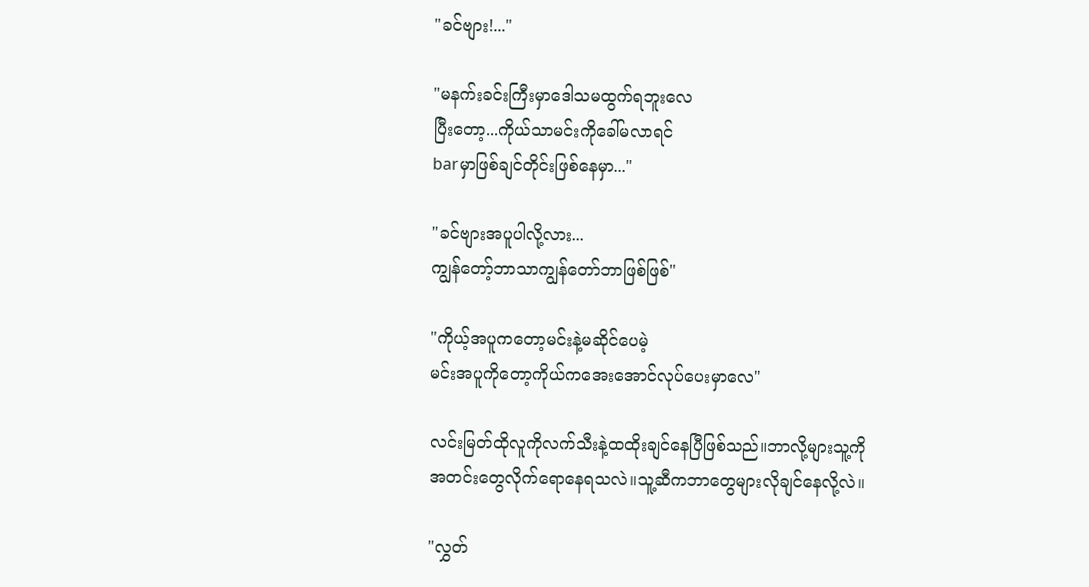"ခင်ဗျား!..."

"မနက်းခင်းကြီးမှာဒေါသမထွက်ရဘူးလေ
ပြီးတော့...ကိုယ်သာမင်းကိုခေါ်မလာရင်
barမှာဖြစ်ချင်တိုင်းဖြစ်နေမှာ..."

"ခင်ဗျားအပူပါလို့လား...
ကျွန်တော့်ဘာသာကျွန်တော်ဘာဖြစ်ဖြစ်"

"ကိုယ့်အပူကတော့မင်းနဲ့မဆိုင်ပေမဲ့
မင်းအပူကိုတော့ကိုယ်ကအေးအောင်လုပ်ပေးမှာလေ"

လင်းမြတ်ထိုလူကိုလက်သီးနဲ့ထထိုးချင်နေပြီဖြစ်သည်။ဘာလို့များသူ့ကိုအတင်းတွေလိုက်ရောနေရသလဲ။သူ့ဆီကဘာတွေများလိုချင်နေလို့လဲ။

"လွှတ်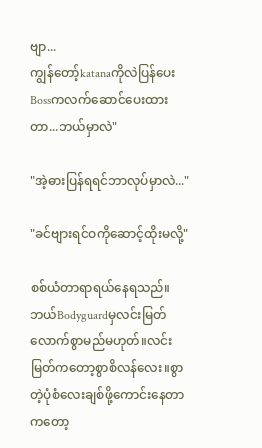ဗျာ...
ကျွန်တော့်katanaကိုလဲပြန်ပေး
Bossကလက်ဆောင်ပေးထားတာ...ဘယ်မှာလဲ"

"အဲ့ဓားပြန်ရရင်ဘာလုပ်မှာလဲ..."

"ခင်ဗျားရင်ဝကိုဆောင့်ထိုးမလို့"

စစ်ယံတာရာရယ်နေရသည်။ဘယ်Bodyguardမှလင်းမြတ်လောက်စွာမည်မဟုတ်။လင်းမြတ်ကတော့စွာစိလန်လေး။စွာတဲ့ပုံစံလေးချစ်ဖို့ကောင်းနေတာကတော့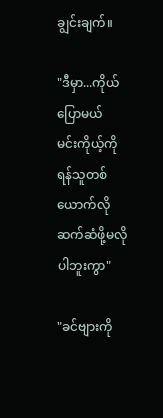ချွင်းချက်။

"ဒီမှာ...ကိုယ်ပြောမယ်
မင်းကိုယ့်ကိုရန်သူတစ်ယောက်လိုဆက်ဆံဖို့မလိုပါဘူးကွာ"

"ခင်ဗျားကို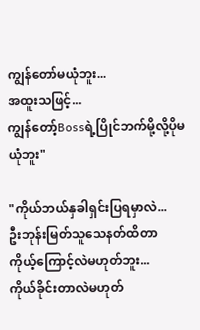ကျွန်တော်မယုံဘူး...
အထူးသဖြင့်...
ကျွန်တော့်Bossရဲ့ပြိုင်ဘက်မို့လို့ပိုမယုံဘူး"

"ကိုယ်ဘယ်နှခါရှင်းပြရမှာလဲ...
ဦးဘုန်းမြတ်သူသေနတ်ထိတာ
ကိုယ့်ကြောင့်လဲမဟုတ်ဘူး...
ကိုယ်ခိုင်းတာလဲမဟုတ်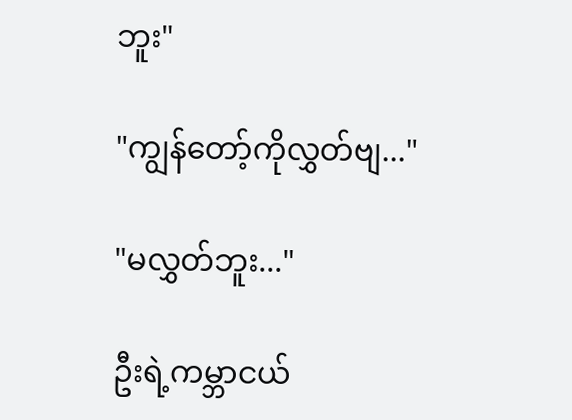ဘူး"

"ကျွန်တော့်ကိုလွှတ်ဗျ..."

"မလွှတ်ဘူး..."

ဦးရဲ့ကမ္ဘာငယ်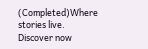(Completed)Where stories live. Discover now